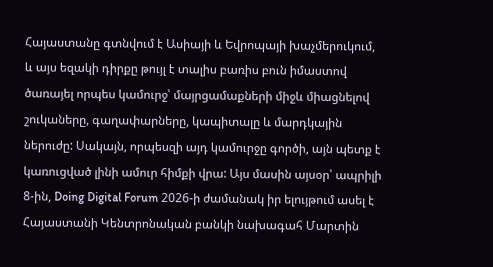Հայաստանը գտնվում է Ասիայի և Եվրոպայի խաչմերուկում, և այս եզակի դիրքը թույլ է տալիս բառիս բուն իմաստով ծառայել որպես կամուրջ՝ մայրցամաքների միջև միացնելով շուկաները, գաղափարները, կապիտալը և մարդկային ներուժը: Սակայն, որպեսզի այդ կամուրջը գործի, այն պետք է կառուցված լինի ամուր հիմքի վրա: Այս մասին այսօր՝ ապրիլի 8-ին, Doing Digital Forum 2026-ի ժամանակ իր ելույթում ասել է Հայաստանի Կենտրոնական բանկի նախագահ Մարտին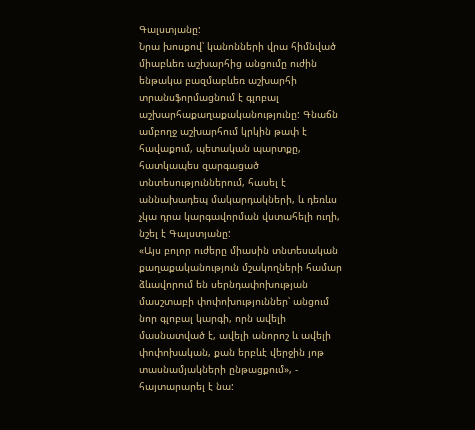Գալստյանը:
Նրա խոսքով՝ կանոնների վրա հիմնված միաբևեռ աշխարհից անցումը ուժին ենթակա բազմաբևեռ աշխարհի տրանսֆորմացնում է գլոբալ աշխարհաքաղաքականությունը: Գնաճն ամբողջ աշխարհում կրկին թափ է հավաքում, պետական պարտքը, հատկապես զարգացած տնտեսություններում, հասել է աննախադեպ մակարդակների, և դեռևս չկա դրա կարգավորման վստահելի ուղի, նշել է Գալստյանը:
«Այս բոլոր ուժերը միասին տնտեսական քաղաքականություն մշակողների համար ձևավորում են սերնդափոխության մասշտաբի փոփոխություններ՝ անցում նոր գլոբալ կարգի, որն ավելի մասնատված է, ավելի անորոշ և ավելի փոփոխական, քան երբևէ վերջին յոթ տասնամյակների ընթացքում», - հայտարարել է նա: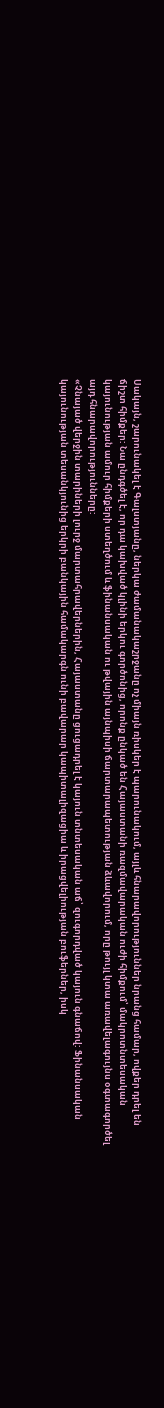Սակայն, շարունակել է Գալստյանը, ներկա ժամանակաշրջանը ոչ միայն ռիսկեր է պարունակում, այլև հնարավորություններ նրանց համար, ովքեր դրել են ճիշտ հիմքեր: Նա ընդգծել է, որ դա կախված կլինի երկու գործոնից, որոնք ընկած են Հայաստանի ռազմավարական ուժի հիմքում՝ մակրոտնտեսական կայունության ամուր հիմքերի ստեղծում և ֆինանսական ու թվային այնպիսի ճարտարապետության ձևավորում, որը թույլ կտա առավելագույնս օգտագործել այդ հնարավորությունները:
«Չնայած վերջին տարիների լուրջ մարտահրավերներին, Հայաստանը ցուցադրել է կայուն տնտեսական աճ՝ զուգորդված կայուն գնաճով: Ֆինանսական կայունության տեսանկյունից երկրի բանկային համակարգն ունի բավարար կապիտալիզացիա և իրացվելիության բուֆերներ, իսկ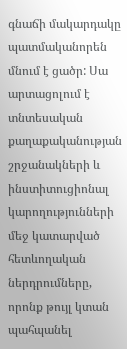գնաճի մակարդակը պատմականորեն մնում է ցածր: Սա արտացոլում է տնտեսական քաղաքականության շրջանակների և ինստիտուցիոնալ կարողությունների մեջ կատարված հետևողական ներդրումները, որոնք թույլ կտան պահպանել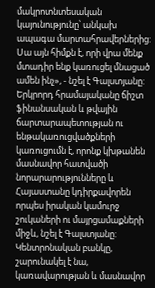մակրոտնտեսական կայունությունը՝ անկախ ապագա մարտահրավերներից: Սա այն հիմքն է, որի վրա մենք մտադիր ենք կառուցել մնացած ամեն ինչ», - նշել է Գալստյանը:
Երկրորդ հրամայականը ճիշտ ֆինանսական և թվային ճարտարապետության ու ենթակառուցվածքների կառուցումն է, որոնք կխթանեն մասնավոր հատվածի նորարարությունները և Հայաստանը կդիրքավորեն որպես իրական կամուրջ շուկաների ու մայրցամաքների միջև, նշել է Գալստյանը: Կենտրոնական բանկը, շարունակել է նա, կառավարության և մասնավոր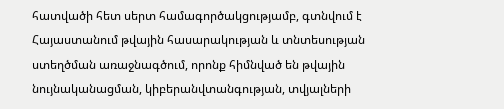հատվածի հետ սերտ համագործակցությամբ, գտնվում է Հայաստանում թվային հասարակության և տնտեսության ստեղծման առաջնագծում, որոնք հիմնված են թվային նույնականացման, կիբերանվտանգության, տվյալների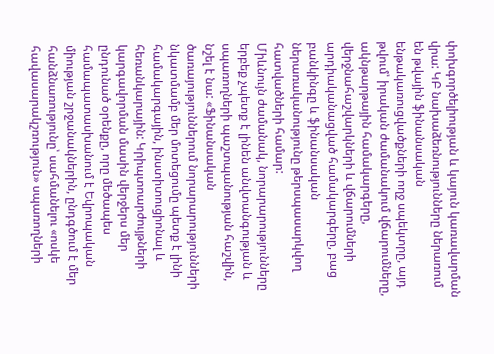փոխգործելիության և կայուն կառավարման վրա: ԿԲ նախաձեռնությունները ներառում են թվային ֆինանսական ենթակառուցվածքների ողջ սպեկտրը, այդ թվում՝ իրական ժամանակում վճարումները, ակնթարթային համակարգերը, վերջնահաշվարկների և վճարումների արդիականացված համակարգերը, բաց բանկինգը և ֆինանսական ներառականությունը թերսպասարկվող հատվածների համար:
Միևնույն ժամանակ, նորարարությունները երբեք չպետք է լինեն անվտանգության և սպառողների պաշտպանության հաշվին, նշել է նա: «Ֆինանսական ծառայություններում նորարարությունների նկատմամբ մեր մոտեցումը պետք է լինի համակարգային, ինստիտուցիոնալ և հեռանկարային: Կրիպտոարժույթների կարգավորման մասին վերջերս մեր ընդունած օրենքը, որը մեծապես համապատասխանում է Եվրոպական միության շրջանակներին, ընդգծում է մեր հանձնառությունը՝ սահմանելու «ոսկե հավասարակշռություն» սպառողների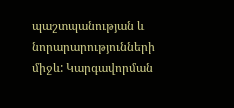պաշտպանության և նորարարությունների միջև: Կարգավորման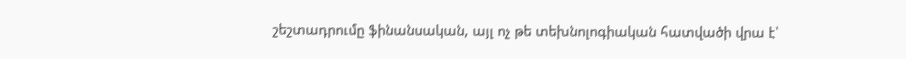շեշտադրումը ֆինանսական, այլ ոչ թե տեխնոլոգիական հատվածի վրա է՝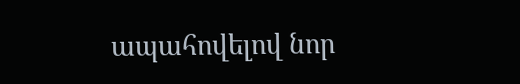ապահովելով նոր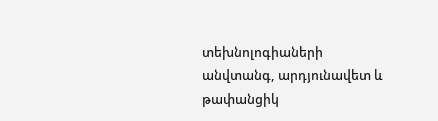տեխնոլոգիաների անվտանգ, արդյունավետ և թափանցիկ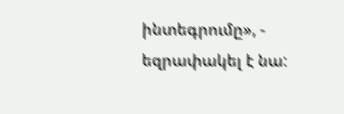ինտեգրումը», - եզրափակել է նա: